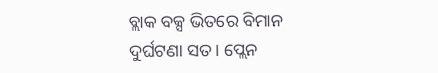ବ୍ଲାକ ବକ୍ସ ଭିତରେ ବିମାନ ଦୁର୍ଘଟଣା ସତ । ପ୍ଲେନ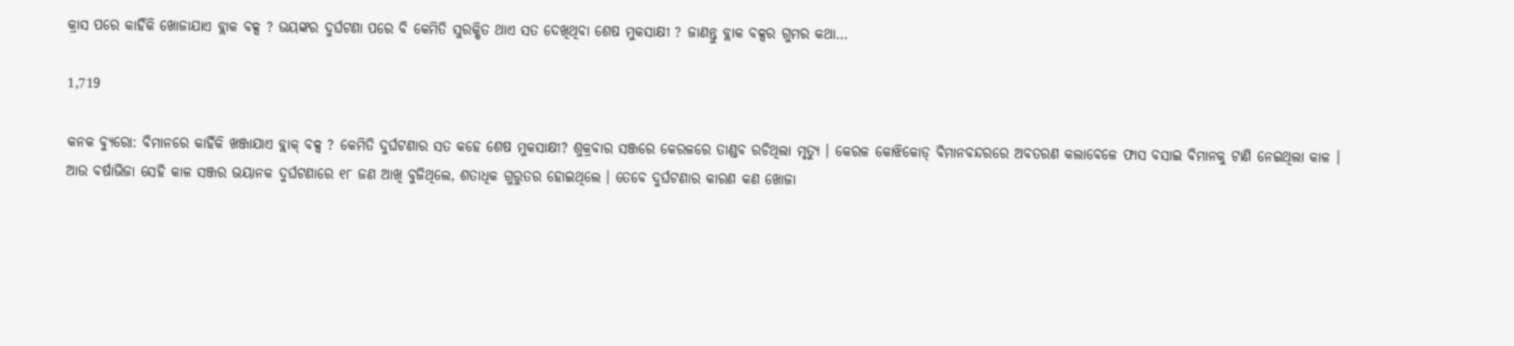କ୍ରାସ ପରେ କାହିଁକି ଖୋଜାଯାଏ ବ୍ଲାକ ବକ୍ସ ? ଭୟଙ୍କର ଦୁର୍ଘଟଣା ପରେ ବି କେମିତି ସୁରକ୍ଷିତ ଥାଏ ସତ ଦେଖିଥିବା ଶେଷ ମୁକସାକ୍ଷୀ ? ଜାଣନ୍ତୁ ବ୍ଲାକ ବକ୍ସର ଗୁମର କଥା…

1,719

କନକ ବ୍ୟୁରୋ: ବିମାନରେ କାହିଁକି ଖଞ୍ଜାଯାଏ ବ୍ଲାକ୍ ବକ୍ସ ? କେମିତି ଦୁର୍ଘଟଣାର ସତ କହେ ଶେଷ ମୁକସାକ୍ଷୀ? ଶୁକ୍ରବାର ସଞ୍ଜରେ କେରଳରେ ତାଣ୍ଡବ ରଚିଥିଲା ମୃତ୍ୟୁ । କେରଳ କୋଝିକୋଡ୍ ବିମାନବନ୍ଦରରେ ଅବତରଣ କଲାବେଳେ ଫାସ ବସାଇ ବିମାନକୁ ଟାଣି ନେଇଥିଲା କାଳ । ଆଉ ବର୍ଷାଭିଜା ସେହି କାଳ ସଞ୍ଜର ଭୟାନକ ଦୁର୍ଘଟଣାରେ ୧୮ ଜଣ ଆଖି ବୁଜିଥିଲେ, ଶତାଧିକ ଗୁରୁତର ହୋଇଥିଲେ । ତେବେ ଦୁର୍ଘଟଣାର କାରଣ କଣ ଖୋଜା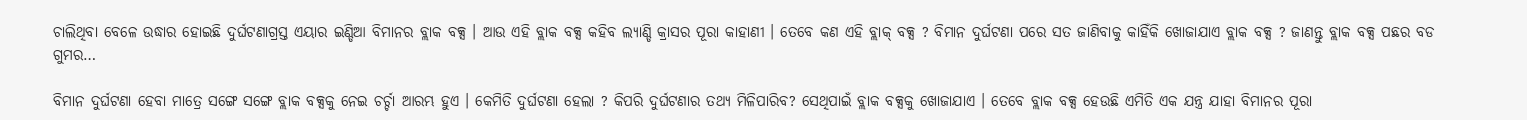ଚାଲିଥିବା ବେଳେ ଉଦ୍ଧାର ହୋଇଛି ଦୁର୍ଘଟଣାଗ୍ରସ୍ତ ଏୟାର ଇଣ୍ଡିଆ ବିମାନର ବ୍ଲାକ ବକ୍ସ । ଆଉ ଏହି ବ୍ଲାକ ବକ୍ସ କହିବ ଲ୍ୟାଣ୍ଡି କ୍ରାସର ପୂରା କାହାଣୀ । ତେବେ କଣ ଏହି ବ୍ଲାକ୍ ବକ୍ସ ? ବିମାନ ଦୁର୍ଘଟଣା ପରେ ସତ ଜାଣିବାକୁ କାହିଁକି ଖୋଜାଯାଏ ବ୍ଲାକ ବକ୍ସ ? ଜାଣନ୍ତୁ ବ୍ଲାକ ବକ୍ସ ପଛର ବଡ ଗୁମର…

ବିମାନ ଦୁର୍ଘଟଣା ହେବା ମାତ୍ରେ ସଙ୍ଗେ ସଙ୍ଗେ ବ୍ଲାକ ବକ୍ସକୁ ନେଇ ଚର୍ଚ୍ଚା ଆରମ୍ଭ ହୁଏ । କେମିତି ଦୁର୍ଘଟଣା ହେଲା ? କିପରି ଦୁର୍ଘଟଣାର ତଥ୍ୟ ମିଳିପାରିବ? ସେଥିପାଇଁ ବ୍ଲାକ ବକ୍ସକୁ ଖୋଜାଯାଏ । ତେବେ ବ୍ଲାକ ବକ୍ସ ହେଉଛି ଏମିତି ଏକ ଯନ୍ତ୍ର ଯାହା ବିମାନର ପୂରା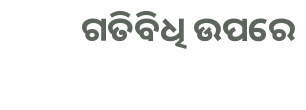ଗତିବିଧି ଉପରେ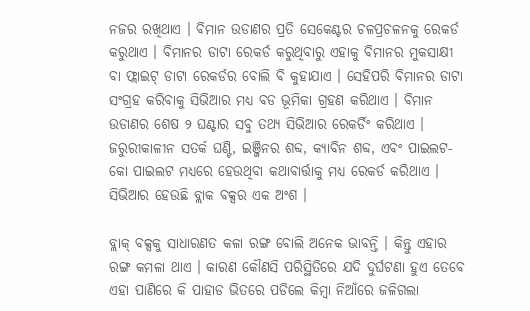ନଜର ରଖିଥାଏ । ବିମାନ ଉଡାଣର ପ୍ରତି ସେକେଣ୍ଟର ଚଳପ୍ରଚଳନକୁ ରେକର୍ଡ କରୁଥାଏ । ବିମାନର ଡାଟା ରେକର୍ଡ କରୁଥିବାରୁ ଏହାକୁ ବିମାନର ମୁକସାକ୍ଷୀ ବା ଫ୍ଲାଇଟ୍ ଡାଟା ରେକର୍ଡର ବୋଲି ବି କୁହାଯାଏ । ସେହିପରି ବିମାନର ଡାଟା ସଂଗ୍ରହ କରିବାକୁ ସିଭିଆର ମଧ୍ୟ ବଡ ଭୂମିକା ଗ୍ରହଣ କରିଥାଏ । ବିମାନ ଉଡାଣର ଶେଷ ୨ ଘଣ୍ଟାର ସବୁ ତଥ୍ୟ ସିଭିଆର ରେକର୍ଡିଂ କରିଥାଏ । ଜରୁରୀକାଳୀନ ସତର୍କ ଘଣ୍ଟି, ଇଞ୍ଜିନର ଶବ୍ଦ, କ୍ୟାବିନ ଶବ୍ଦ, ଏବଂ ପାଇଲଟ- କୋ ପାଇଲଟ ମଧ୍ୟରେ ହେଉଥିବା କଥାବାର୍ତ୍ତାକୁ ମଧ୍ୟ ରେକର୍ଡ କରିଥାଏ । ସିଭିଆର ହେଉଛି ବ୍ଲାକ ବକ୍ସର ଏକ ଅଂଶ ।

ବ୍ଲାକ୍ ବକ୍ସକୁ ସାଧାରଣତ କଳା ରଙ୍ଗ ବୋଲି ଅନେକ ଭାବନ୍ତି । କିନ୍ତୁ ଏହାର ରଙ୍ଗ କମଳା ଥାଏ । କାରଣ କୌଣସି ପରିସ୍ଥିତିରେ ଯଦି ଦୁର୍ଘଟଣା ହୁଏ ତେବେ ଏହା ପାଣିରେ କି ପାହାଡ ଭିତରେ ପଡିଲେ କିମ୍ବା ନିଆଁରେ ଜଳିଗଲା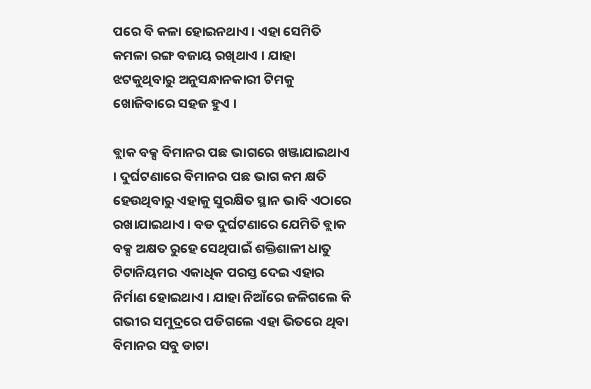ପରେ ବି କଳା ହୋଇନଥାଏ । ଏହା ସେମିତି କମଳା ରଙ୍ଗ ବଜାୟ ରଖିଥାଏ । ଯାହା ଝଟକୁଥିବାରୁ ଅନୁସନ୍ଧାନକାରୀ ଟିମକୁ ଖୋଜିବାରେ ସହଜ ହୁଏ ।

ବ୍ଲାକ ବକ୍ସ ବିମାନର ପଛ ଭାଗରେ ଖଞ୍ଜାଯାଇଥାଏ । ଦୁର୍ଘଟଣାରେ ବିମାନର ପଛ ଭାଗ କମ କ୍ଷତି ହେଉଥିବାରୁ ଏହାକୁ ସୁରକ୍ଷିତ ସ୍ଥାନ ଭାବି ଏଠାରେ ରଖାଯାଇଥାଏ । ବଡ ଦୁର୍ଘଟଣାରେ ଯେମିତି ବ୍ଲାକ ବକ୍ସ ଅକ୍ଷତ ରୁହେ ସେଥିପାଇଁ ଶକ୍ତିଶାଳୀ ଧାତୁ ଟିଟାନିୟମର ଏକାଧିକ ପରସ୍ତ ଦେଇ ଏହାର ନିର୍ମାଣ ହୋଇଥାଏ । ଯାହା ନିଆଁରେ ଜଳିଗଲେ କି ଗଭୀର ସମୁଦ୍ରରେ ପଡିଗଲେ ଏହା ଭିତରେ ଥିବା ବିମାନର ସବୁ ଡାଟା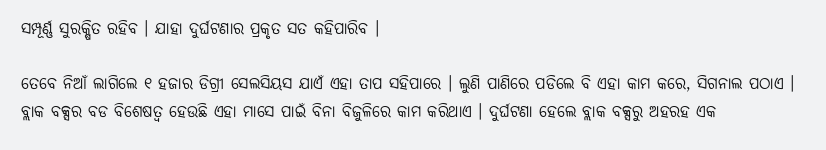ସମ୍ପୂର୍ଣ୍ଣ ସୁରକ୍ଷିତ ରହିବ । ଯାହା ଦୁର୍ଘଟଣାର ପ୍ରକୃତ ସତ କହିପାରିବ ।

ତେବେ ନିଆଁ ଲାଗିଲେ ୧ ହଜାର ଡିଗ୍ରୀ ସେଲସିୟସ ଯାଏଁ ଏହା ତାପ ସହିପାରେ । ଲୁଣି ପାଣିରେ ପଡିଲେ ବି ଏହା କାମ କରେ, ସିଗନାଲ ପଠାଏ । ବ୍ଲାକ ବକ୍ସର ବଡ ବିଶେଷତ୍ୱ ହେଉଛି ଏହା ମାସେ ପାଇଁ ବିନା ବିଜୁଳିରେ କାମ କରିଥାଏ । ଦୁର୍ଘଟଣା ହେଲେ ବ୍ଲାକ ବକ୍ସରୁ ଅହରହ ଏକ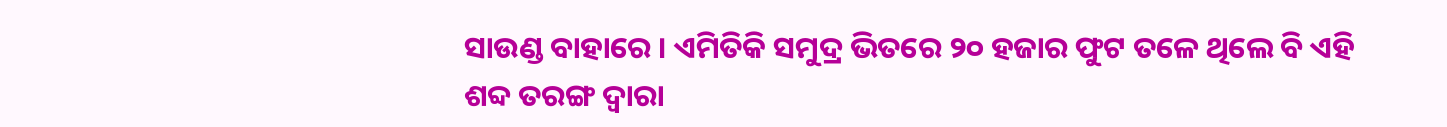ସାଉଣ୍ଡ ବାହାରେ । ଏମିତିକି ସମୁଦ୍ର ଭିତରେ ୨୦ ହଜାର ଫୁଟ ତଳେ ଥିଲେ ବି ଏହି ଶବ୍ଦ ତରଙ୍ଗ ଦ୍ୱାରା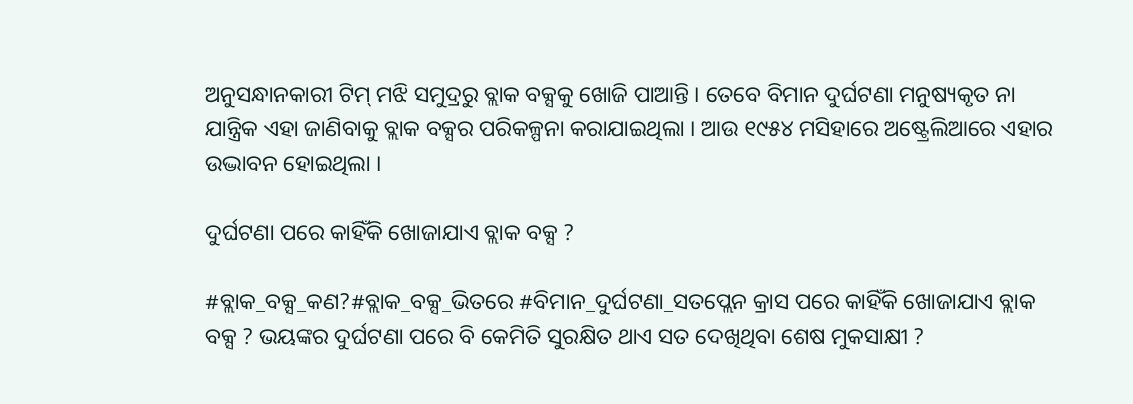ଅନୁସନ୍ଧାନକାରୀ ଟିମ୍ ମଝି ସମୁଦ୍ରରୁ ବ୍ଲାକ ବକ୍ସକୁ ଖୋଜି ପାଆନ୍ତି । ତେବେ ବିମାନ ଦୁର୍ଘଟଣା ମନୁଷ୍ୟକୃତ ନା ଯାନ୍ତ୍ରିକ ଏହା ଜାଣିବାକୁ ବ୍ଲାକ ବକ୍ସର ପରିକଳ୍ପନା କରାଯାଇଥିଲା । ଆଉ ୧୯୫୪ ମସିହାରେ ଅଷ୍ଟ୍ରେଲିଆରେ ଏହାର ଉଦ୍ଭାବନ ହୋଇଥିଲା ।

ଦୁର୍ଘଟଣା ପରେ କାହିଁକି ଖୋଜାଯାଏ ବ୍ଲାକ ବକ୍ସ ?

#ବ୍ଲାକ_ବକ୍ସ_କଣ?#ବ୍ଲାକ_ବକ୍ସ_ଭିତରେ #ବିମାନ_ଦୁର୍ଘଟଣା_ସତପ୍ଲେନ କ୍ରାସ ପରେ କାହିଁକି ଖୋଜାଯାଏ ବ୍ଲାକ ବକ୍ସ ? ଭୟଙ୍କର ଦୁର୍ଘଟଣା ପରେ ବି କେମିତି ସୁରକ୍ଷିତ ଥାଏ ସତ ଦେଖିଥିବା ଶେଷ ମୁକସାକ୍ଷୀ ?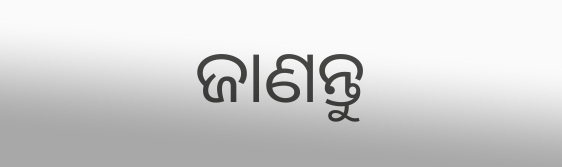ଜାଣନ୍ତୁ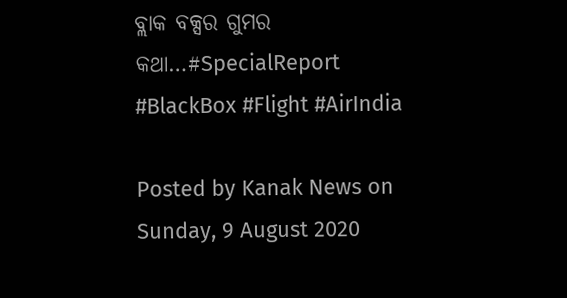ବ୍ଲାକ ବକ୍ସର ଗୁମର କଥା…#SpecialReport #BlackBox #Flight #AirIndia

Posted by Kanak News on Sunday, 9 August 2020